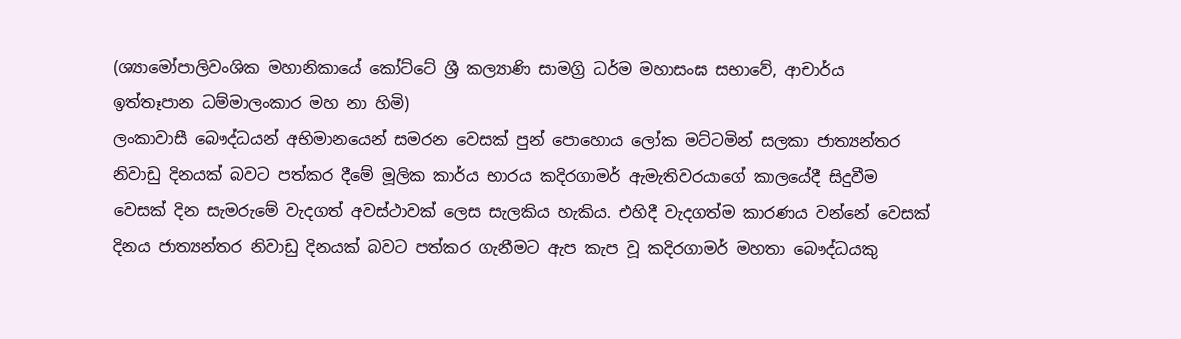(ශ්‍යාමෝපාලිවංශික මහානිකායේ කෝට්ටේ ශ්‍රී කල්‍යාණි සාමග්‍රි ධර්ම මහාසංඝ සභාවේ, ආචාර්ය ඉත්තෑපාන ධම්මාලංකාර මහ නා හිමි)
ලංකාවාසී බෞද්ධයන් අභිමානයෙන් සමරන වෙසක් පුන් පොහොය ලෝක මට්ටමින් සලකා ජාත්‍යන්තර නිවාඩු දිනයක් බවට පත්කර දීමේ මූලික කාර්ය භාරය කදිරගාමර් ඇමැතිවරයාගේ කාලයේදී සිදුවීම වෙසක් දින සැමරුමේ වැදගත් අවස්ථාවක් ලෙස සැලකිය හැකිය. එහිදී වැදගත්ම කාරණය වන්නේ වෙසක් දිනය ජාත්‍යන්තර නිවාඩු දිනයක් බවට පත්කර ගැනීමට ඇප කැප වූ කදිරගාමර් මහතා බෞද්ධයකු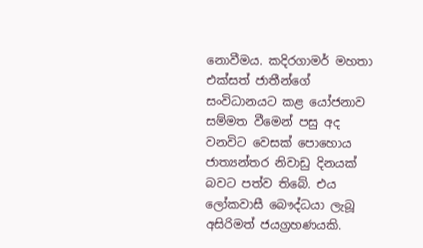නොවීමය. කදිරගාමර් මහතා එක්සත් ජාතීන්ගේ සංවිධානයට කළ යෝජනාව සම්මත වීමෙන් පසු අද වනවිට වෙසක් පොහොය ජාත්‍යන්තර නිවාඩු දිනයක් බවට පත්ව තිබේ. එය ලෝකවාසී බෞද්ධයා ලැබූ අසිරිමත් ජයග්‍රහණයකි.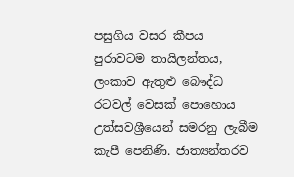පසුගිය වසර කීපය පුරාවටම තායිලන්තය, ලංකාව ඇතුළු බෞද්ධ රටවල් වෙසක් පොහොය උත්සවශ්‍රීයෙන් සමරනු ලැබීම කැපී පෙනිණි. ජාත්‍යන්තරව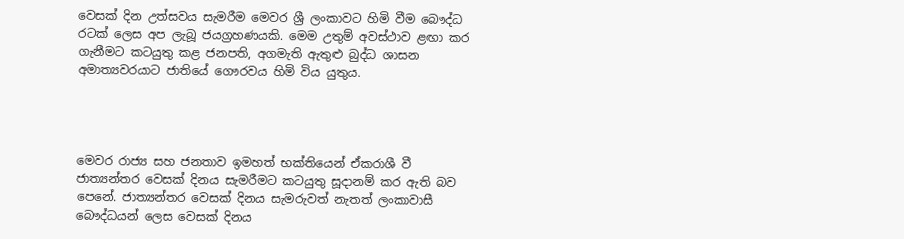වෙසක් දින උත්සවය සැමරීම මෙවර ශ්‍රී ලංකාවට හිමි වීම බෞද්ධ රටක් ලෙස අප ලැබූ ජයග්‍රහණයකි. මෙම උතුම් අවස්ථාව ළඟා කර ගැනීමට කටයුතු කළ ජනපති, අගමැති ඇතුළු බුද්ධ ශාසන අමාත්‍යවරයාට ජාතියේ ගෞරවය හිමි විය යුතුය.




මෙවර රාජ්‍ය සහ ජනතාව ඉමහත් භක්තියෙන් ඒකරාශී වී ජාත්‍යන්තර වෙසක් දිනය සැමරීමට කටයුතු සූදානම් කර ඇති බව පෙනේ. ජාත්‍යන්තර වෙසක් දිනය සැමරුවත් නැතත් ලංකාවාසී බෞද්ධයන් ලෙස වෙසක් දිනය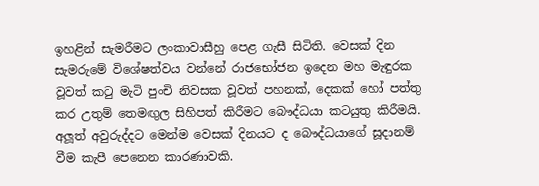ඉහළින් සැමරීමට ලංකාවාසීහු පෙළ ගැසී සිටිති. වෙසක් දින සැමරුමේ විශේෂත්වය වන්නේ රාජභෝජන ඉදෙන මහ මැඳුරක වූවත් කටු මැටි පුංචි නිවසක වූවත් පහනක්, දෙකක් හෝ පත්තු කර උතුම් තෙමඟුල සිහිපත් කිරීමට බෞද්ධයා කටයුතු කිරීමයි. අලූත් අවුරුද්දට මෙන්ම වෙසක් දිනයට ද බෞද්ධයාගේ සූදානම් වීම කැපී පෙනෙන කාරණාවකි.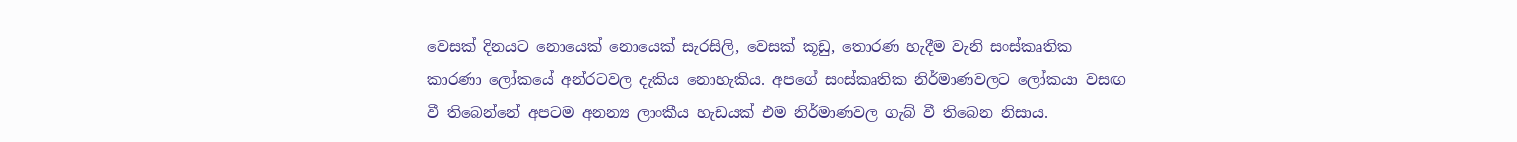වෙසක් දිනයට නොයෙක් නොයෙක් සැරසිලි, වෙසක් කූඩු, තොරණ හැදීම වැනි සංස්කෘතික කාරණා ලෝකයේ අන්රටවල දැකිය නොහැකිය. අපගේ සංස්කෘතික නිර්මාණවලට ලෝකයා වසඟ වී තිබෙන්නේ අපටම අනන්‍ය ලාංකීය හැඩයක් එම නිර්මාණවල ගැබ් වී තිබෙන නිසාය.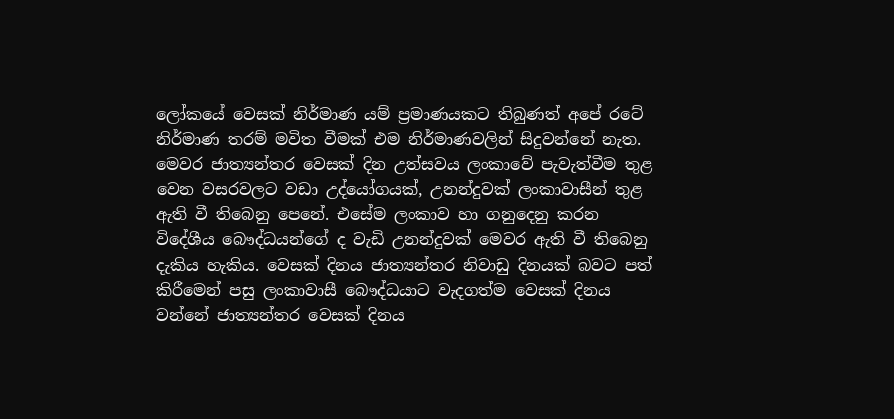ලෝකයේ වෙසක් නිර්මාණ යම් ප්‍රමාණයකට තිබුණත් අපේ රටේ නිර්මාණ තරම් මවිත වීමක් එම නිර්මාණවලින් සිදුවන්නේ නැත.
මෙවර ජාත්‍යන්තර වෙසක් දින උත්සවය ලංකාවේ පැවැත්වීම තුළ වෙන වසරවලට වඩා උද්යෝගයක්, උනන්දුවක් ලංකාවාසීන් තුළ ඇති වී තිබෙනු පෙනේ. එසේම ලංකාව හා ගනුදෙනු කරන විදේශීය බෞද්ධයන්ගේ ද වැඩි උනන්දුවක් මෙවර ඇති වී තිබෙනු දැකිය හැකිය. වෙසක් දිනය ජාත්‍යන්තර නිවාඩු දිනයක් බවට පත් කිරීමෙන් පසු ලංකාවාසී බෞද්ධයාට වැදගත්ම වෙසක් දිනය වන්නේ ජාත්‍යන්තර වෙසක් දිනය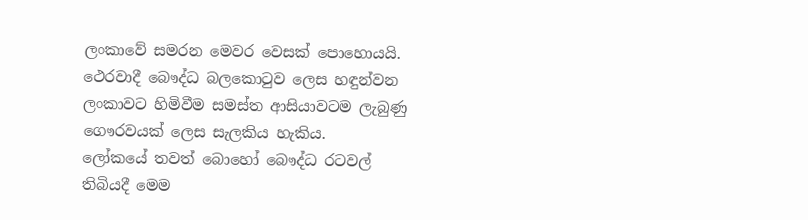ලංකාවේ සමරන මෙවර වෙසක් පොහොයයි. ථෙරවාදී බෞද්ධ බලකොටුව ලෙස හඳුන්වන ලංකාවට හිමිවීම සමස්ත ආසියාවටම ලැබුණු ගෞරවයක් ලෙස සැලකිය හැකිය.
ලෝකයේ තවත් බොහෝ බෞද්ධ රටවල් තිබියදී මෙම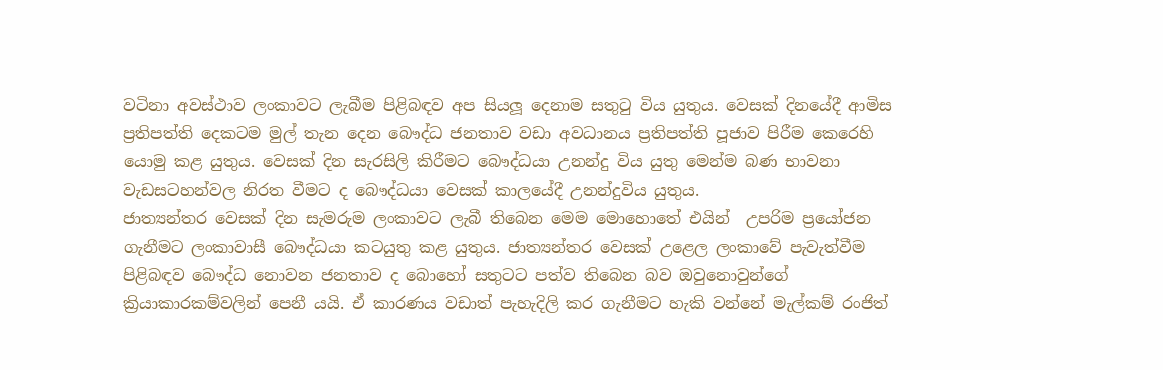වටිනා අවස්ථාව ලංකාවට ලැබීම පිළිබඳව අප සියලූ දෙනාම සතුටු විය යුතුය. වෙසක් දිනයේදී ආමිස ප්‍රතිපත්ති දෙකටම මුල් තැන දෙන බෞද්ධ ජනතාව වඩා අවධානය ප්‍රතිපත්ති පූජාව පිරීම කෙරෙහි යොමු කළ යුතුය. වෙසක් දින සැරසිලි කිරීමට බෞද්ධයා උනන්දු විය යුතු මෙන්ම බණ භාවනා වැඩසටහන්වල නිරත වීමට ද බෞද්ධයා වෙසක් කාලයේදී උනන්දුවිය යුතුය.
ජාත්‍යන්තර වෙසක් දින සැමරුම ලංකාවට ලැබී තිබෙන මෙම මොහොතේ එයින්  උපරිම ප්‍රයෝජන ගැනීමට ලංකාවාසී බෞද්ධයා කටයුතු කළ යුතුය. ජාත්‍යන්තර වෙසක් උළෙල ලංකාවේ පැවැත්වීම පිළිබඳව බෞද්ධ නොවන ජනතාව ද බොහෝ සතුටට පත්ව තිබෙන බව ඔවුනොවුන්ගේ ක්‍රියාකාරකම්වලින් පෙනී යයි. ඒ කාරණය වඩාත් පැහැදිලි කර ගැනීමට හැකි වන්නේ මැල්කම් රංජිත්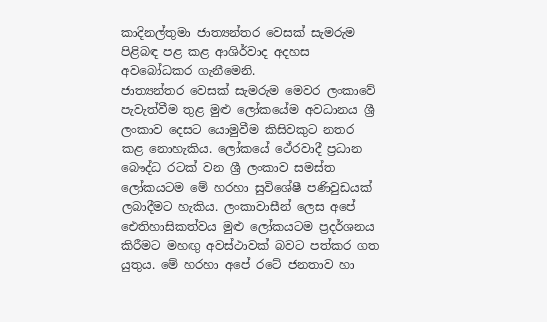කාදිනල්තුමා ජාත්‍යන්තර වෙසක් සැමරුම පිළිබඳ පළ කළ ආශිර්වාද අදහස අවබෝධකර ගැනීමෙනි.
ජාත්‍යන්තර වෙසක් සැමරුම මෙවර ලංකාවේ පැවැත්වීම තුළ මුළු ලෝකයේම අවධානය ශ්‍රී ලංකාව දෙසට යොමුවීම කිසිවකුට නතර කළ නොහැකිය. ලෝකයේ ථේරවාදී ප්‍රධාන බෞද්ධ රටක් වන ශ්‍රී ලංකාව සමස්ත ලෝකයටම මේ හරහා සුවිශේෂී පණිවුඩයක් ලබාදීමට හැකිය. ලංකාවාසීන් ලෙස අපේ ඓතිහාසිකත්වය මුළු ලෝකයටම ප්‍රදර්ශනය කිරීමට මහඟු අවස්ථාවක් බවට පත්කර ගත යුතුය. මේ හරහා අපේ රටේ ජනතාව හා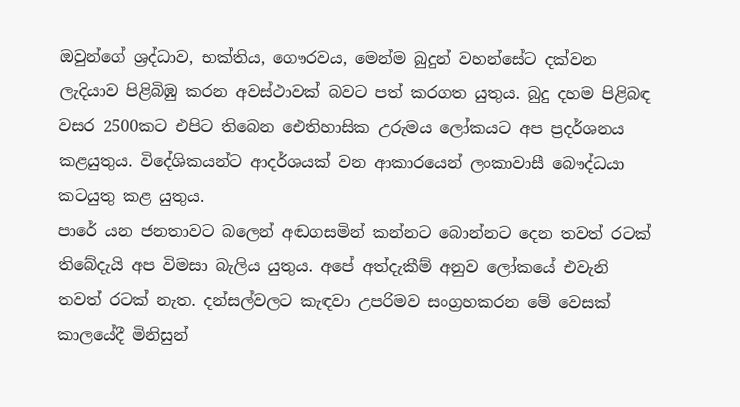ඔවුන්ගේ ශ්‍රද්ධාව, භක්තිය, ගෞරවය, මෙන්ම බුදුන් වහන්සේට දක්වන ලැදියාව පිළිබිඹු කරන අවස්ථාවක් බවට පත් කරගත යුතුය. බුදු දහම පිළිබඳ වසර 2500කට එපිට තිබෙන ඓතිහාසික උරුමය ලෝකයට අප ප්‍රදර්ශනය කළයුතුය. විදේශිකයන්ට ආදර්ශයක් වන ආකාරයෙන් ලංකාවාසී බෞද්ධයා කටයුතු කළ යුතුය.
පාරේ යන ජනතාවට බලෙන් අඬගසමින් කන්නට බොන්නට දෙන තවත් රටක් තිබේදැයි අප විමසා බැලිය යුතුය. අපේ අත්දැකීම් අනුව ලෝකයේ එවැනි තවත් රටක් නැත. දන්සල්වලට කැඳවා උපරිමව සංග්‍රහකරන මේ වෙසක් කාලයේදී මිනිසුන්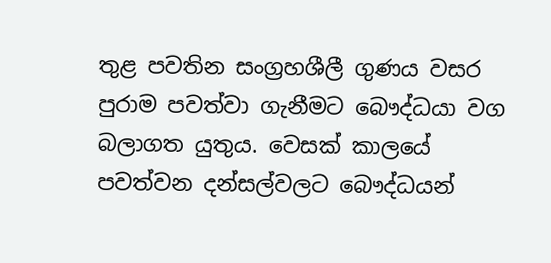තුළ පවතින සංග්‍රහශීලී ගුණය වසර පුරාම පවත්වා ගැනීමට බෞද්ධයා වග බලාගත යුතුය. වෙසක් කාලයේ පවත්වන දන්සල්වලට බෞද්ධයන්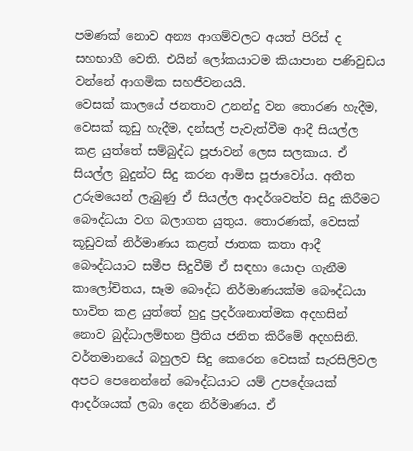පමණක් නොව අන්‍ය ආගම්වලට අයත් පිරිස් ද සහභාගී වෙති. එයින් ලෝකයාටම කියාපාන පණිවුඩය වන්නේ ආගමික සහජීවනයයි.
වෙසක් කාලයේ ජනතාව උනන්දු වන තොරණ හැදීම, වෙසක් කූඩු හැදීම, දන්සල් පැවැත්වීම ආදී සියල්ල කළ යුත්තේ සම්බුද්ධ පූජාවන් ලෙස සලකාය. ඒ සියල්ල බුදුන්ට සිදු කරන ආමිස පූජාවෝය. අතීත උරුමයෙන් ලැබුණු ඒ සියල්ල ආදර්ශවත්ව සිදු කිරීමට බෞද්ධයා වග බලාගත යුතුය. තොරණක්, වෙසක් කූඩුවක් නිර්මාණය කළත් ජාතක කතා ආදී බෞද්ධයාට සමීප සිදුවීම් ඒ සඳහා යොදා ගැනීම කාලෝචිතය, සෑම බෞද්ධ නිර්මාණයක්ම බෞද්ධයා භාවිත කළ යුත්තේ හුදු ප්‍රදර්ශනාත්මක අදහසින් නොව බුද්ධාලම්භන ප්‍රීතිය ජනිත කිරීමේ අදහසිනි. වර්තමානයේ බහුලව සිදු කෙරෙන වෙසක් සැරසිලිවල අපට පෙනෙන්නේ බෞද්ධයාට යම් උපදේශයක් ආදර්ශයක් ලබා දෙන නිර්මාණය. ඒ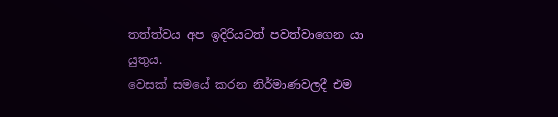තත්ත්වය අප ඉදිරියටත් පවත්වාගෙන යා යුතුය.
වෙසක් සමයේ කරන නිර්මාණවලදී එම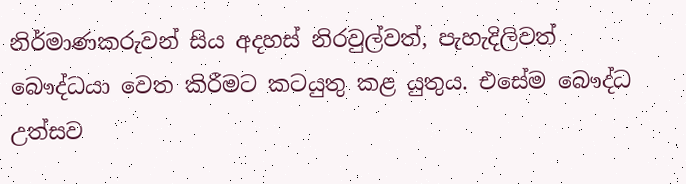නිර්මාණකරුවන් සිය අදහස් නිරවුල්වත්, පැහැදිලිවත් බෞද්ධයා වෙත කිරීමට කටයුතු කළ යුතුය. එසේම බෞද්ධ උත්සව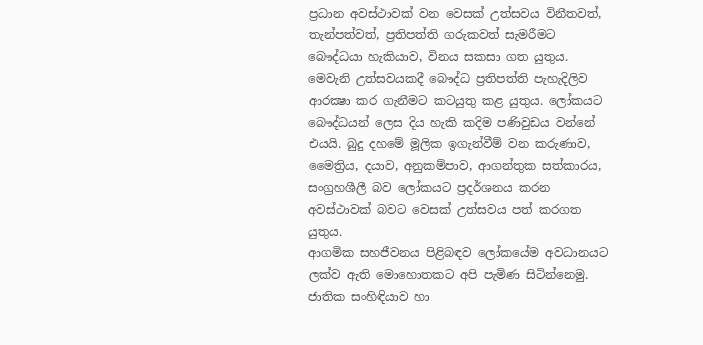ප්‍රධාන අවස්ථාවක් වන වෙසක් උත්සවය විනීතවත්, තැන්පත්වත්, ප්‍රතිපත්ති ගරුකවත් සැමරීමට බෞද්ධයා හැකියාව, විනය සකසා ගත යුතුය. මෙවැනි උත්සවයකදී බෞද්ධ ප්‍රතිපත්ති පැහැදිලිව ආරක්‍ෂා කර ගැනීමට කටයුතු කළ යුතුය. ලෝකයට බෞද්ධයන් ලෙස දිය හැකි කදිම පණිවුඩය වන්නේ එයයි. බුදු දහමේ මූලික ඉගැන්වීම් වන කරුණාව, මෛත්‍රිය, දයාව, අනුකම්පාව, ආගන්තුක සත්කාරය, සංග්‍රහශීලී බව ලෝකයට ප්‍රදර්ශනය කරන අවස්ථාවක් බවට වෙසක් උත්සවය පත් කරගත යුතුය.
ආගමික සහජීවනය පිළිබඳව ලෝකයේම අවධානයට ලක්ව ඇති මොහොතකට අපි පැමිණ සිටින්නෙමු. ජාතික සංහිඳියාව හා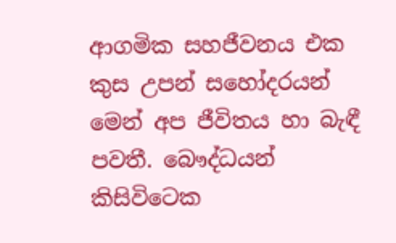ආගමික සහජීවනය එක කුස උපන් සහෝදරයන් මෙන් අප ජීවිතය හා බැඳී පවතී. බෞද්ධයන් කිසිවිටෙක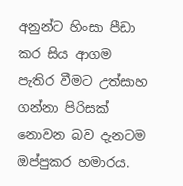අනුන්ට හිංසා පීඩා කර සිය ආගම පැතිර වීමට උත්සාහ ගන්නා පිරිසක් නොවන බව දැනටම ඔප්පුකර හමාරය.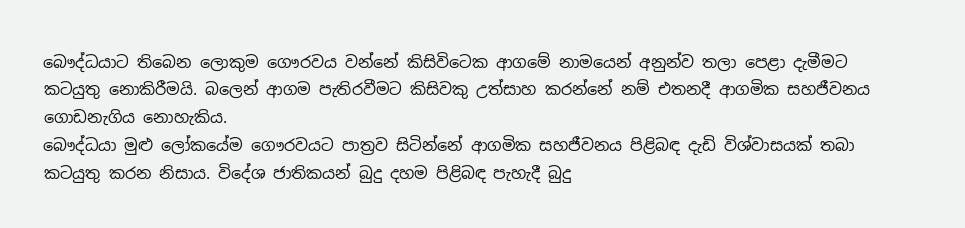බෞද්ධයාට තිබෙන ලොකුම ගෞරවය වන්නේ කිසිවිටෙක ආගමේ නාමයෙන් අනුන්ව තලා පෙළා දැමීමට කටයුතු නොකිරීමයි. බලෙන් ආගම පැතිරවීමට කිසිවකු උත්සාහ කරන්නේ නම් එතනදී ආගමික සහජීවනය ගොඩනැගිය නොහැකිය.
බෞද්ධයා මුළු ලෝකයේම ගෞරවයට පාත්‍රව සිටින්නේ ආගමික සහජීවනය පිළිබඳ දැඩි විශ්වාසයක් තබා කටයුතු කරන නිසාය. විදේශ ජාතිකයන් බුදු දහම පිළිබඳ පැහැදී බුදු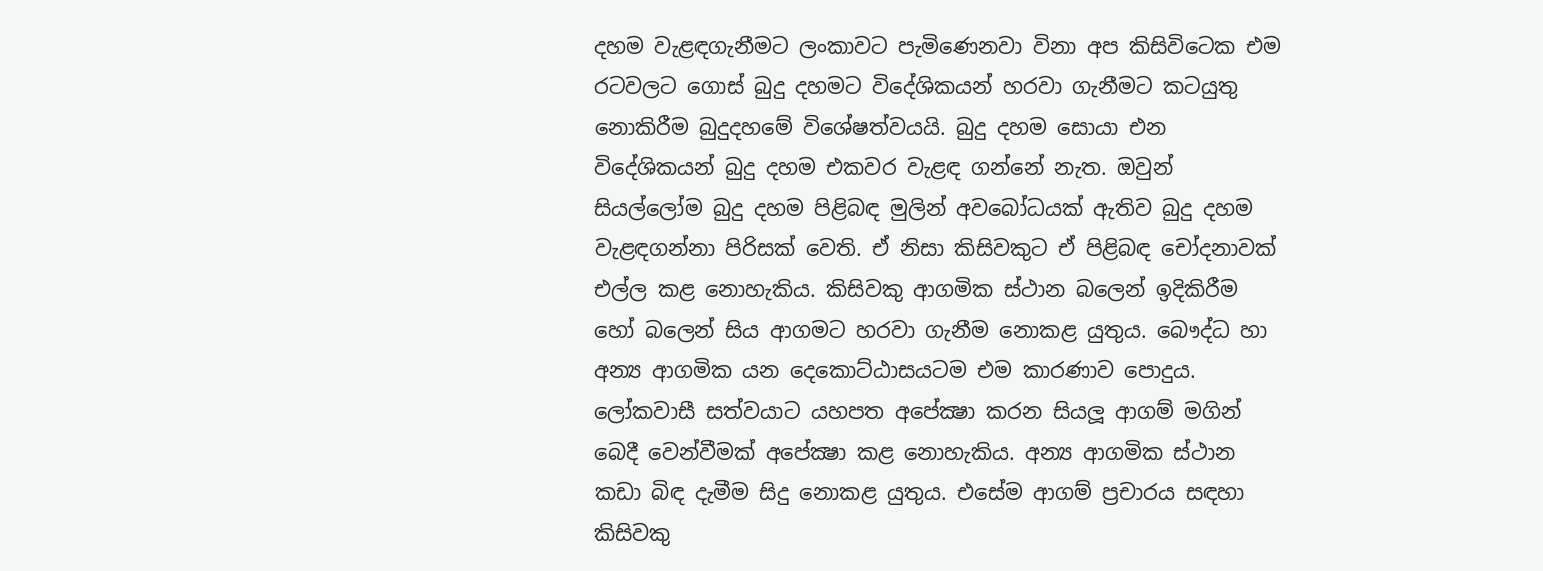දහම වැළඳගැනීමට ලංකාවට පැමිණෙනවා විනා අප කිසිවිටෙක එම රටවලට ගොස් බුදු දහමට විදේශිකයන් හරවා ගැනීමට කටයුතු නොකිරීම බුදුදහමේ විශේෂත්වයයි. බුදු දහම සොයා එන විදේශිකයන් බුදු දහම එකවර වැළඳ ගන්නේ නැත. ඔවුන් සියල්ලෝම බුදු දහම පිළිබඳ මුලින් අවබෝධයක් ඇතිව බුදු දහම වැළඳගන්නා පිරිසක් වෙති. ඒ නිසා කිසිවකුට ඒ පිළිබඳ චෝදනාවක් එල්ල කළ නොහැකිය. කිසිවකු ආගමික ස්ථාන බලෙන් ඉදිකිරීම හෝ බලෙන් සිය ආගමට හරවා ගැනීම නොකළ යුතුය. බෞද්ධ හා අන්‍ය ආගමික යන දෙකොට්ඨාසයටම එම කාරණාව පොදුය.
ලෝකවාසී සත්වයාට යහපත අපේක්‍ෂා කරන සියලූ ආගම් මගින් බෙදී වෙන්වීමක් අපේක්‍ෂා කළ නොහැකිය. අන්‍ය ආගමික ස්ථාන කඩා බිඳ දැමීම සිදු නොකළ යුතුය. එසේම ආගම් ප්‍රචාරය සඳහා කිසිවකු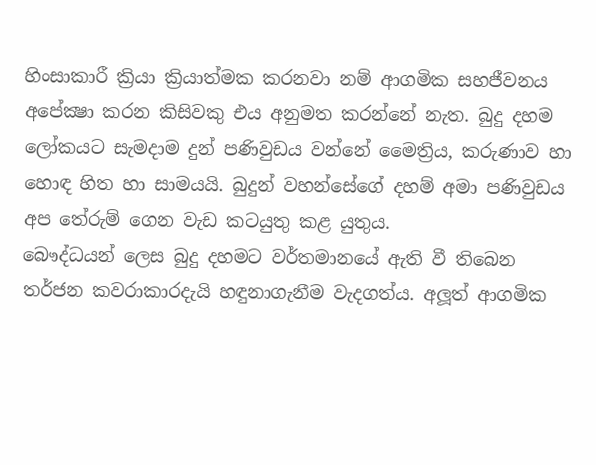හිංසාකාරී ක්‍රියා ක්‍රියාත්මක කරනවා නම් ආගමික සහජීවනය අපේක්‍ෂා කරන කිසිවකු එය අනුමත කරන්නේ නැත. බුදු දහම ලෝකයට සැමදාම දුන් පණිවුඩය වන්නේ මෛත්‍රිය, කරුණාව හා හොඳ හිත හා සාමයයි. බුදුන් වහන්සේගේ දහම් අමා පණිවුඩය අප තේරුම් ගෙන වැඩ කටයුතු කළ යුතුය.
බෞද්ධයන් ලෙස බුදු දහමට වර්තමානයේ ඇති වී තිබෙන තර්ජන කවරාකාරදැයි හඳුනාගැනීම වැදගත්ය. අලූත් ආගමික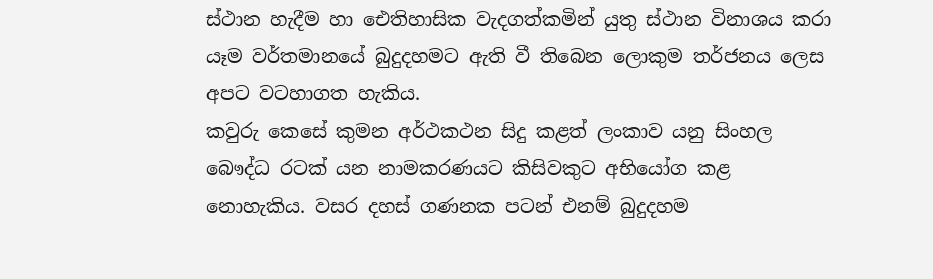ස්ථාන හැදීම හා ඓතිහාසික වැදගත්කමින් යුතු ස්ථාන විනාශය කරා යෑම වර්තමානයේ බුදුදහමට ඇති වී තිබෙන ලොකුම තර්ජනය ලෙස අපට වටහාගත හැකිය.
කවුරු කෙසේ කුමන අර්ථකථන සිදු කළත් ලංකාව යනු සිංහල බෞද්ධ රටක් යන නාමකරණයට කිසිවකුට අභියෝග කළ නොහැකිය. වසර දහස් ගණනක පටන් එනම් බුදුදහම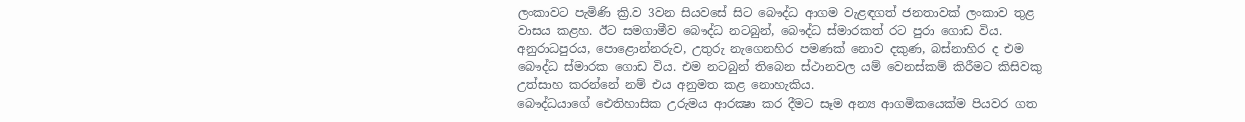ලංකාවට පැමිණි ක්‍රි.ව 3වන සියවසේ සිට බෞද්ධ ආගම වැළඳගත් ජනතාවක් ලංකාව තුළ වාසය කළහ. ඊට සමගාමීව බෞද්ධ නටබුන්, බෞද්ධ ස්මාරකත් රට පුරා ගොඩ විය. අනුරාධපුරය, පොළොන්නරුව, උතුරු නැගෙනහිර පමණක් නොව දකුණ, බස්නාහිර ද එම බෞද්ධ ස්මාරක ගොඩ විය. එම නටබුන් තිබෙන ස්ථානවල යම් වෙනස්කම් කිරීමට කිසිවකු උත්සාහ කරන්නේ නම් එය අනුමත කළ නොහැකිය.
බෞද්ධයාගේ ඓතිහාසික උරුමය ආරක්‍ෂා කර දීමට සෑම අන්‍ය ආගමිකයෙක්ම පියවර ගත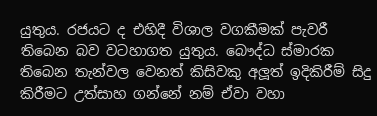යුතුය. රජයට ද එහිදී විශාල වගකීමක් පැවරී තිබෙන බව වටහාගත යුතුය. බෞද්ධ ස්මාරක තිබෙන තැන්වල වෙනත් කිසිවකු අලූත් ඉදිකිරීම් සිදු කිරීමට උත්සාහ ගන්නේ නම් ඒවා වහා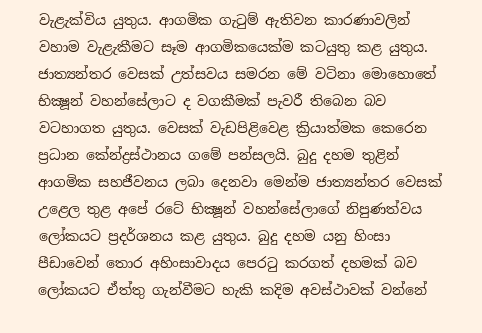වැළැක්විය යුතුය. ආගමික ගැටුම් ඇතිවන කාරණාවලින් වහාම වැළැකීමට සෑම ආගමිකයෙක්ම කටයුතු කළ යුතුය.
ජාත්‍යන්තර වෙසක් උත්සවය සමරන මේ වටිනා මොහොතේ භික්‍ෂූන් වහන්සේලාට ද වගකීමක් පැවරී තිබෙන බව වටහාගත යුතුය. වෙසක් වැඩපිළිවෙළ ක්‍රියාත්මක කෙරෙන ප්‍රධාන කේන්ද්‍රස්ථානය ගමේ පන්සලයි. බුදු දහම තුළින් ආගමික සහජීවනය ලබා දෙනවා මෙන්ම ජාත්‍යන්තර වෙසක් උළෙල තුළ අපේ රටේ භික්‍ෂූන් වහන්සේලාගේ නිපුණත්වය ලෝකයට ප්‍රදර්ශනය කළ යුතුය. බුදු දහම යනු හිංසා පීඩාවෙන් තොර අහිංසාවාදය පෙරටු කරගත් දහමක් බව ලෝකයට ඒත්තු ගැන්වීමට හැකි කදිම අවස්ථාවක් වන්නේ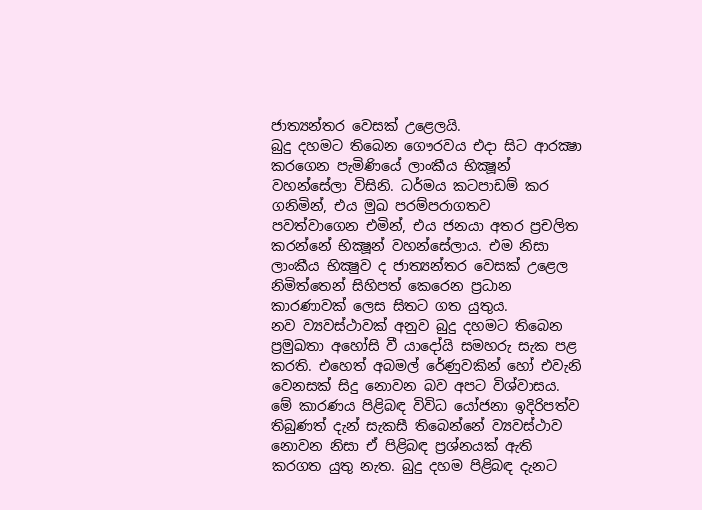ජාත්‍යන්තර වෙසක් උළෙලයි.
බුදු දහමට තිබෙන ගෞරවය එදා සිට ආරක්‍ෂා කරගෙන පැමිණියේ ලාංකීය භික්‍ෂූන් වහන්සේලා විසිනි. ධර්මය කටපාඩම් කර ගනිමින්, එය මුඛ පරම්පරාගතව පවත්වාගෙන එමින්, එය ජනයා අතර ප්‍රචලිත කරන්නේ භික්‍ෂූන් වහන්සේලාය. එම නිසා ලාංකීය භික්‍ෂුව ද ජාත්‍යන්තර වෙසක් උළෙල නිමිත්තෙන් සිහිපත් කෙරෙන ප්‍රධාන කාරණාවක් ලෙස සිතට ගත යුතුය.
නව ව්‍යවස්ථාවක් අනුව බුදු දහමට තිබෙන ප්‍රමුඛතා අහෝසි වී යාදෝයි සමහරු සැක පළ කරති. එහෙත් අබමල් රේණුවකින් හෝ එවැනි වෙනසක් සිදු නොවන බව අපට විශ්වාසය. මේ කාරණය පිළිබඳ විවිධ යෝජනා ඉදිරිපත්ව තිබුණත් දැන් සැකසී තිබෙන්නේ ව්‍යවස්ථාව නොවන නිසා ඒ පිළිබඳ ප්‍රශ්නයක් ඇති කරගත යුතු නැත. බුදු දහම පිළිබඳ දැනට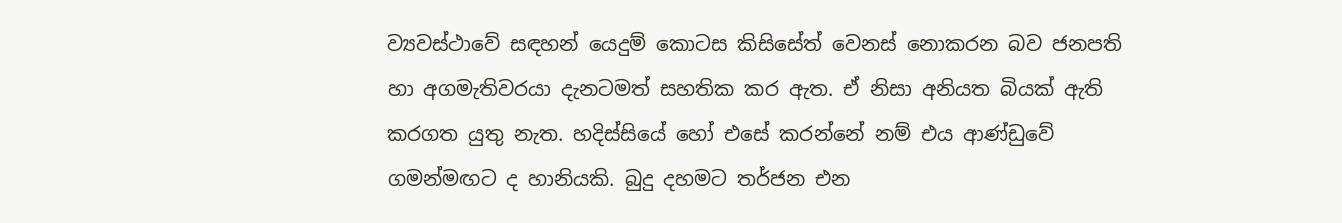ව්‍යවස්ථාවේ සඳහන් යෙදුම් කොටස කිසිසේත් වෙනස් නොකරන බව ජනපති හා අගමැතිවරයා දැනටමත් සහතික කර ඇත. ඒ නිසා අනියත බියක් ඇති කරගත යුතු නැත. හදිස්සියේ හෝ එසේ කරන්නේ නම් එය ආණ්ඩුවේ ගමන්මඟට ද හානියකි. බුදු දහමට තර්ජන එන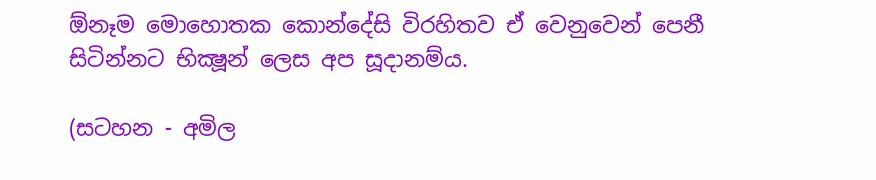ඕනෑම මොහොතක කොන්දේසි විරහිතව ඒ වෙනුවෙන් පෙනී සිටින්නට භික්‍ෂූන් ලෙස අප සූදානම්ය.

(සටහන - අමිල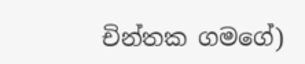චින්තක ගමගේ)